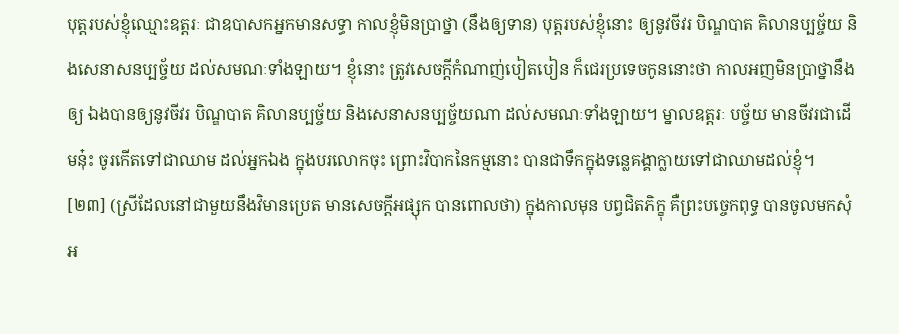បុត្តរបស់ខ្ញុំឈ្មោះឧត្តរៈ ជាឧបាសកអ្នកមានសទ្ធា កាលខ្ញុំមិនប្រាថ្នា (នឹងឲ្យទាន) បុត្តរបស់ខ្ញុំនោះ ឲ្យនូវចីវរ បិណ្ឌបាត គិលានប្បច្ច័យ និងសេនាសនប្បច្ច័យ ដល់សមណៈទាំងឡាយ។ ខ្ញុំនោះ ត្រូវសេចក្តីកំណាញ់បៀតបៀន ក៏ជេរប្រទេចកូននោះថា កាលអញមិនប្រាថ្នានឹងឲ្យ ឯងបានឲ្យនូវចីវរ បិណ្ឌបាត គិលានប្បច្ច័យ និងសេនាសនប្បច្ច័យណា ដល់សមណៈទាំងឡាយ។ ម្នាលឧត្តរៈ បច្ច័យ មានចីវរជាដើមនុ៎ះ ចូរកើតទៅជាឈាម ដល់អ្នកឯង ក្នុងបរលោកចុះ ព្រោះវិបាកនៃកម្មនោះ បានជាទឹកក្នុងទន្លេគង្គាក្លាយទៅជាឈាមដល់ខ្ញុំ។
[២៣] (ស្រីដែលនៅជាមួយនឹងវិមានប្រេត មានសេចក្តីអផ្សុក បានពោលថា) ក្នុងកាលមុន បព្វជិតភិក្ខុ គឺព្រះបច្ចេកពុទ្ធ បានចូលមកសុំអ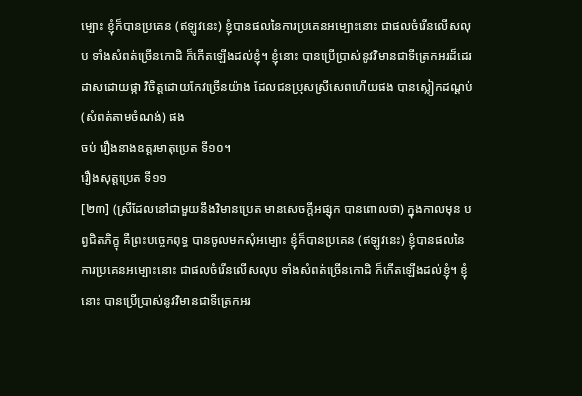ម្បោះ ខ្ញុំក៏បានប្រគេន (ឥឡូវនេះ) ខ្ញុំបានផលនៃការប្រគេនអម្បោះនោះ ជាផលចំរើនលើសលុប ទាំងសំពត់ច្រើនកោដិ ក៏កើតឡើងដល់ខ្ញុំ។ ខ្ញុំនោះ បានប្រើប្រាស់នូវវិមានជាទីត្រេកអរដ៏ដេរដាសដោយផ្កា វិចិត្តដោយកែវច្រើនយ៉ាង ដែលជនប្រុសស្រីសេពហើយផង បានស្លៀកដណ្តប់ (សំពត់តាមចំណង់) ផង
ចប់ រឿងនាងឧត្តរមាតុប្រេត ទី១០។
រឿងសុត្តប្រេត ទី១១
[២៣] (ស្រីដែលនៅជាមួយនឹងវិមានប្រេត មានសេចក្តីអផ្សុក បានពោលថា) ក្នុងកាលមុន បព្វជិតភិក្ខុ គឺព្រះបច្ចេកពុទ្ធ បានចូលមកសុំអម្បោះ ខ្ញុំក៏បានប្រគេន (ឥឡូវនេះ) ខ្ញុំបានផលនៃការប្រគេនអម្បោះនោះ ជាផលចំរើនលើសលុប ទាំងសំពត់ច្រើនកោដិ ក៏កើតឡើងដល់ខ្ញុំ។ ខ្ញុំនោះ បានប្រើប្រាស់នូវវិមានជាទីត្រេកអរ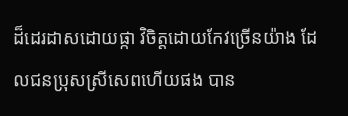ដ៏ដេរដាសដោយផ្កា វិចិត្តដោយកែវច្រើនយ៉ាង ដែលជនប្រុសស្រីសេពហើយផង បាន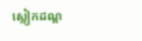ស្លៀកដណ្ត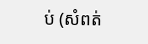ប់ (សំពត់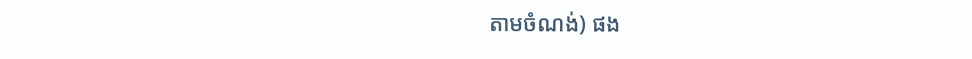តាមចំណង់) ផង